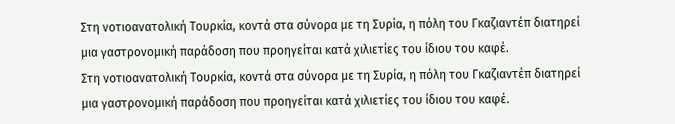Στη νοτιοανατολική Τουρκία, κοντά στα σύνορα με τη Συρία, η πόλη του Γκαζιαντέπ διατηρεί μια γαστρονομική παράδοση που προηγείται κατά χιλιετίες του ίδιου του καφέ.
Στη νοτιοανατολική Τουρκία, κοντά στα σύνορα με τη Συρία, η πόλη του Γκαζιαντέπ διατηρεί μια γαστρονομική παράδοση που προηγείται κατά χιλιετίες του ίδιου του καφέ.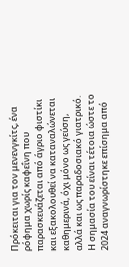Πρόκειται για τον μενενγκίτς, ένα ρόφημα χωρίς καφεΐνη που παρασκευάζεται από άγριο φιστίκι και εξακολουθεί να καταναλώνεται καθημερινά, όχι μόνο ως γεύση, αλλά και ως παραδοσιακό γιατρικό. Η σημασία του είναι τέτοια ώστε το 2024 αναγνωρίστηκε επίσημα από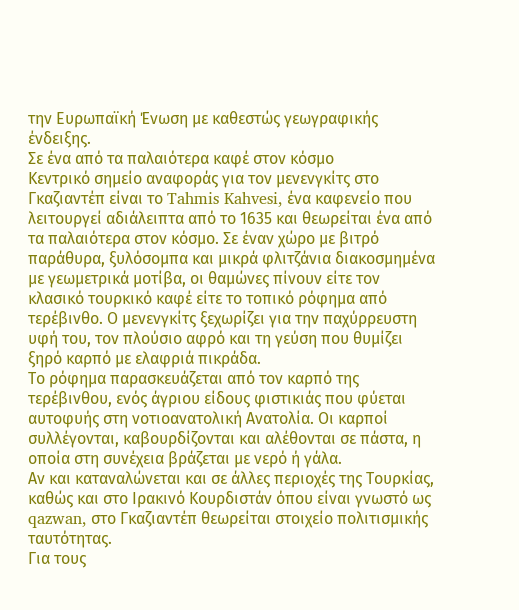την Ευρωπαϊκή Ένωση με καθεστώς γεωγραφικής ένδειξης.
Σε ένα από τα παλαιότερα καφέ στον κόσμο
Κεντρικό σημείο αναφοράς για τον μενενγκίτς στο Γκαζιαντέπ είναι το Tahmis Kahvesi, ένα καφενείο που λειτουργεί αδιάλειπτα από το 1635 και θεωρείται ένα από τα παλαιότερα στον κόσμο. Σε έναν χώρο με βιτρό παράθυρα, ξυλόσομπα και μικρά φλιτζάνια διακοσμημένα με γεωμετρικά μοτίβα, οι θαμώνες πίνουν είτε τον κλασικό τουρκικό καφέ είτε το τοπικό ρόφημα από τερέβινθο. Ο μενενγκίτς ξεχωρίζει για την παχύρρευστη υφή του, τον πλούσιο αφρό και τη γεύση που θυμίζει ξηρό καρπό με ελαφριά πικράδα.
Το ρόφημα παρασκευάζεται από τον καρπό της τερέβινθου, ενός άγριου είδους φιστικιάς που φύεται αυτοφυής στη νοτιοανατολική Ανατολία. Οι καρποί συλλέγονται, καβουρδίζονται και αλέθονται σε πάστα, η οποία στη συνέχεια βράζεται με νερό ή γάλα.
Αν και καταναλώνεται και σε άλλες περιοχές της Τουρκίας, καθώς και στο Ιρακινό Κουρδιστάν όπου είναι γνωστό ως qazwan, στο Γκαζιαντέπ θεωρείται στοιχείο πολιτισμικής ταυτότητας.
Για τους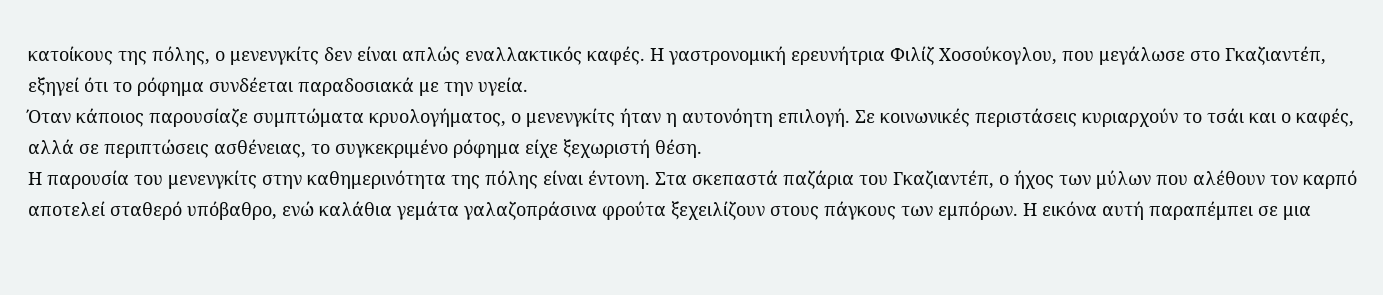κατοίκους της πόλης, ο μενενγκίτς δεν είναι απλώς εναλλακτικός καφές. Η γαστρονομική ερευνήτρια Φιλίζ Χοσούκογλου, που μεγάλωσε στο Γκαζιαντέπ, εξηγεί ότι το ρόφημα συνδέεται παραδοσιακά με την υγεία.
Όταν κάποιος παρουσίαζε συμπτώματα κρυολογήματος, ο μενενγκίτς ήταν η αυτονόητη επιλογή. Σε κοινωνικές περιστάσεις κυριαρχούν το τσάι και ο καφές, αλλά σε περιπτώσεις ασθένειας, το συγκεκριμένο ρόφημα είχε ξεχωριστή θέση.
Η παρουσία του μενενγκίτς στην καθημερινότητα της πόλης είναι έντονη. Στα σκεπαστά παζάρια του Γκαζιαντέπ, ο ήχος των μύλων που αλέθουν τον καρπό αποτελεί σταθερό υπόβαθρο, ενώ καλάθια γεμάτα γαλαζοπράσινα φρούτα ξεχειλίζουν στους πάγκους των εμπόρων. Η εικόνα αυτή παραπέμπει σε μια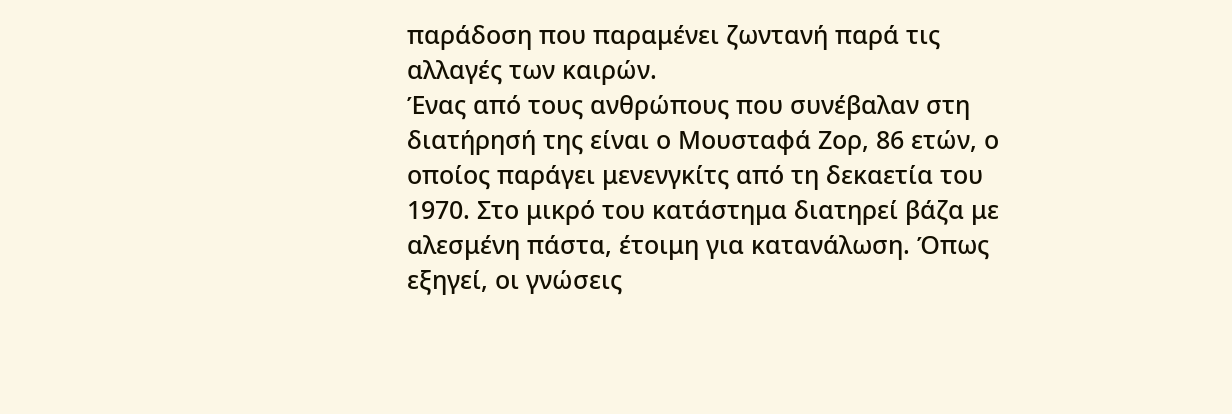παράδοση που παραμένει ζωντανή παρά τις αλλαγές των καιρών.
Ένας από τους ανθρώπους που συνέβαλαν στη διατήρησή της είναι ο Μουσταφά Ζορ, 86 ετών, ο οποίος παράγει μενενγκίτς από τη δεκαετία του 1970. Στο μικρό του κατάστημα διατηρεί βάζα με αλεσμένη πάστα, έτοιμη για κατανάλωση. Όπως εξηγεί, οι γνώσεις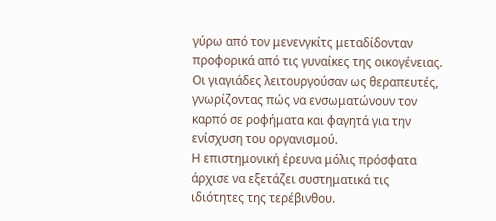γύρω από τον μενενγκίτς μεταδίδονταν προφορικά από τις γυναίκες της οικογένειας. Οι γιαγιάδες λειτουργούσαν ως θεραπευτές, γνωρίζοντας πώς να ενσωματώνουν τον καρπό σε ροφήματα και φαγητά για την ενίσχυση του οργανισμού.
Η επιστημονική έρευνα μόλις πρόσφατα άρχισε να εξετάζει συστηματικά τις ιδιότητες της τερέβινθου.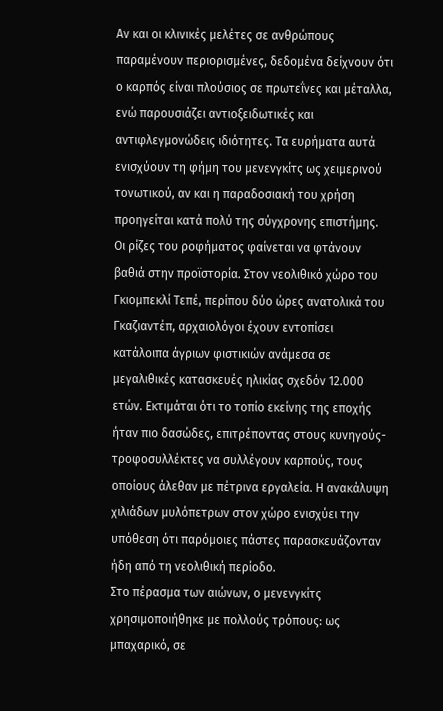Αν και οι κλινικές μελέτες σε ανθρώπους παραμένουν περιορισμένες, δεδομένα δείχνουν ότι ο καρπός είναι πλούσιος σε πρωτεΐνες και μέταλλα, ενώ παρουσιάζει αντιοξειδωτικές και αντιφλεγμονώδεις ιδιότητες. Τα ευρήματα αυτά ενισχύουν τη φήμη του μενενγκίτς ως χειμερινού τονωτικού, αν και η παραδοσιακή του χρήση προηγείται κατά πολύ της σύγχρονης επιστήμης.
Οι ρίζες του ροφήματος φαίνεται να φτάνουν βαθιά στην προϊστορία. Στον νεολιθικό χώρο του Γκιομπεκλί Τεπέ, περίπου δύο ώρες ανατολικά του Γκαζιαντέπ, αρχαιολόγοι έχουν εντοπίσει κατάλοιπα άγριων φιστικιών ανάμεσα σε μεγαλιθικές κατασκευές ηλικίας σχεδόν 12.000 ετών. Εκτιμάται ότι το τοπίο εκείνης της εποχής ήταν πιο δασώδες, επιτρέποντας στους κυνηγούς-τροφοσυλλέκτες να συλλέγουν καρπούς, τους οποίους άλεθαν με πέτρινα εργαλεία. Η ανακάλυψη χιλιάδων μυλόπετρων στον χώρο ενισχύει την υπόθεση ότι παρόμοιες πάστες παρασκευάζονταν ήδη από τη νεολιθική περίοδο.
Στο πέρασμα των αιώνων, ο μενενγκίτς χρησιμοποιήθηκε με πολλούς τρόπους: ως μπαχαρικό, σε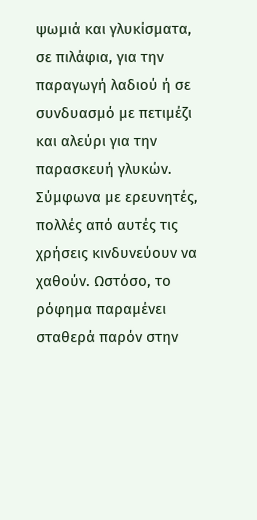ψωμιά και γλυκίσματα, σε πιλάφια, για την παραγωγή λαδιού ή σε συνδυασμό με πετιμέζι και αλεύρι για την παρασκευή γλυκών. Σύμφωνα με ερευνητές, πολλές από αυτές τις χρήσεις κινδυνεύουν να χαθούν. Ωστόσο, το ρόφημα παραμένει σταθερά παρόν στην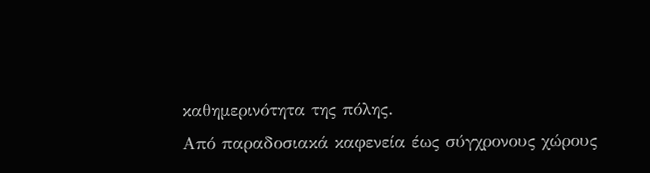καθημερινότητα της πόλης.
Από παραδοσιακά καφενεία έως σύγχρονους χώρους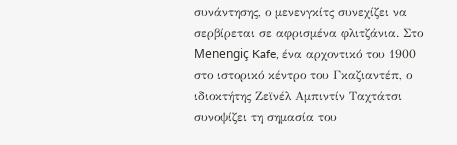συνάντησης, ο μενενγκίτς συνεχίζει να σερβίρεται σε αφρισμένα φλιτζάνια. Στο Menengiç Kafe, ένα αρχοντικό του 1900 στο ιστορικό κέντρο του Γκαζιαντέπ, ο ιδιοκτήτης Ζεϊνέλ Αμπιντίν Ταχτάτσι συνοψίζει τη σημασία του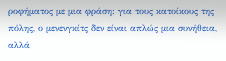ροφήματος με μια φράση: για τους κατοίκους της πόλης, ο μενενγκίτς δεν είναι απλώς μια συνήθεια, αλλά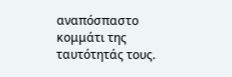αναπόσπαστο κομμάτι της ταυτότητάς τους.